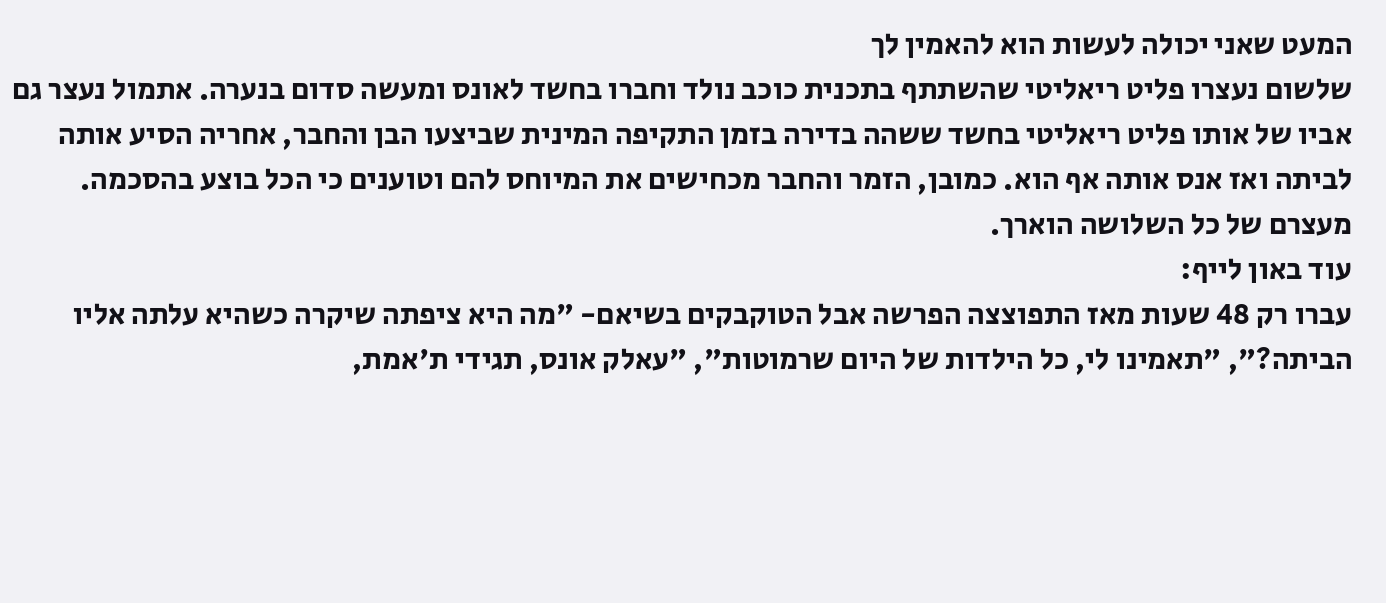המעט שאני יכולה לעשות הוא להאמין לך
שלשום נעצרו פליט ריאליטי שהשתתף בתכנית כוכב נולד וחברו בחשד לאונס ומעשה סדום בנערה. אתמול נעצר גם אביו של אותו פליט ריאליטי בחשד ששהה בדירה בזמן התקיפה המינית שביצעו הבן והחבר, אחריה הסיע אותה לביתה ואז אנס אותה אף הוא. כמובן, הזמר והחבר מכחישים את המיוחס להם וטוענים כי הכל בוצע בהסכמה. מעצרם של כל השלושה הוארך.
עוד באון לייף:
עברו רק 48 שעות מאז התפוצצה הפרשה אבל הטוקבקים בשיאם- "מה היא ציפתה שיקרה כשהיא עלתה אליו הביתה?", "תאמינו לי, כל הילדות של היום שרמוטות", "עאלק אונס, תגידי ת'אמת,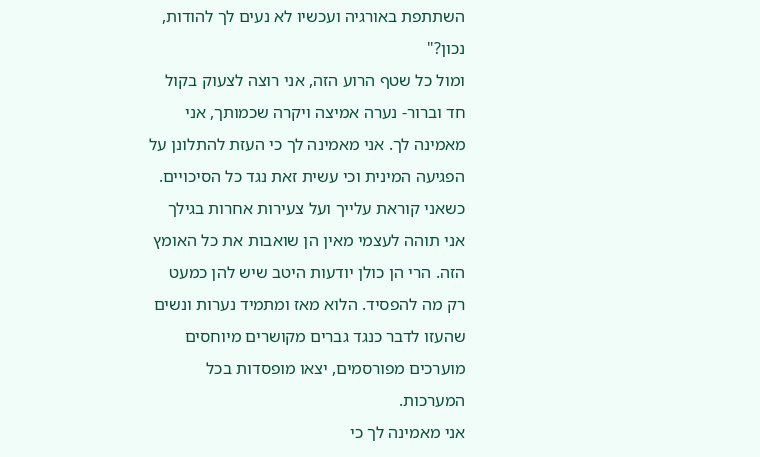השתתפת באורגיה ועכשיו לא נעים לך להודות, נכון?"
ומול כל שטף הרוע הזה, אני רוצה לצעוק בקול חד וברור- נערה אמיצה ויקרה שכמותך, אני מאמינה לך. אני מאמינה לך כי העזת להתלונן על הפגיעה המינית וכי עשית זאת נגד כל הסיכויים. כשאני קוראת עלייך ועל צעירות אחרות בגילך אני תוהה לעצמי מאין הן שואבות את כל האומץ הזה. הרי הן כולן יודעות היטב שיש להן כמעט רק מה להפסיד. הלוא מאז ומתמיד נערות ונשים שהעזו לדבר כנגד גברים מקושרים מיוחסים מוערכים מפורסמים, יצאו מופסדות בכל המערכות.
אני מאמינה לך כי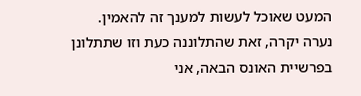המעט שאוכל לעשות למענך זה להאמין.
נערה יקרה, זאת שהתלוננה כעת וזו שתתלונן בפרשיית האונס הבאה, אני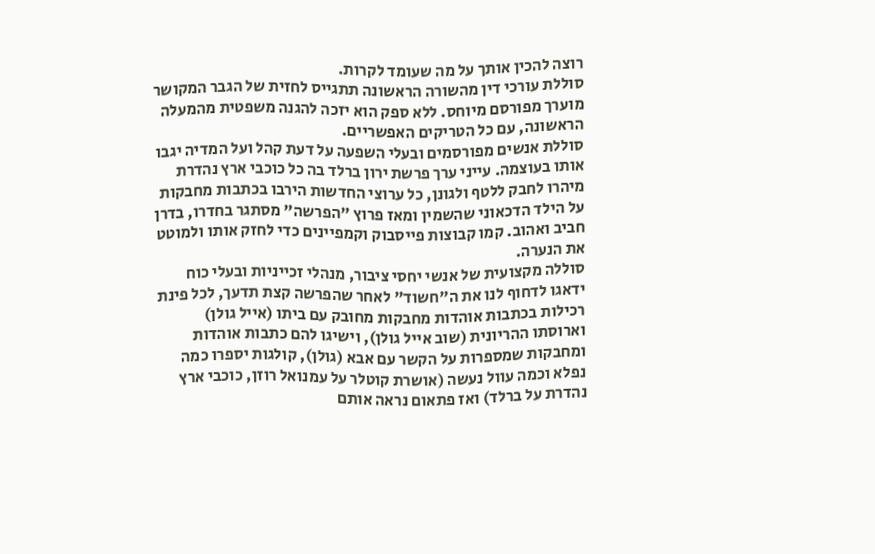רוצה להכין אותך על מה שעומד לקרות.
סוללת עורכי דין מהשורה הראשונה תתגייס לחזית של הגבר המקושר מוערך מפורסם מיוחס. ללא ספק הוא יזכה להגנה משפטית מהמעלה הראשונה, עם כל הטריקים האפשריים.
סוללת אנשים מפורסמים ובעלי השפעה על דעת קהל ועל המדיה יגבו אותו בעוצמה. עייני ערך פרשת ירון ברלד בה כל כוכבי ארץ נהדרת מיהרו לחבק ללטף ולגונן, כל ערוצי החדשות הירבו בכתבות מחבקות על הילד הדכאוני שהשמין ומאז פרוץ "הפרשה" מסתגר בחדרו, בדרן חביב ואהוב. קמו קבוצות פייסבוק וקמפיינים כדי לחזק אותו ולמוטט את הנערה.
סוללה מקצועית של אנשי יחסי ציבור, מנהלי זכייניות ובעלי כוח ידאגו לדחוף לנו את ה"חשוד" לאחר שהפרשה קצת תדעך, לכל פינת רכילות בכתבות אוהדות מחבקות מחובק עם ביתו (אייל גולן) וארוסתו ההריונית (שוב אייל גולן), וישיגו להם כתבות אוהדות ומחבקות שמספרות על הקשר עם אבא (גולן), קולגות יספרו כמה נפלא וכמה עוול נעשה (אושרת קוטלר על עמנואל רוזן, כוכבי ארץ נהדרת על ברלד) ואז פתאום נראה אותם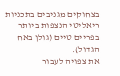בצחוקים מגניבים בתכניות ריאליטי הנצפות ביותר בפריים טיים (גולן באח הגדול).
את צפויה לעבור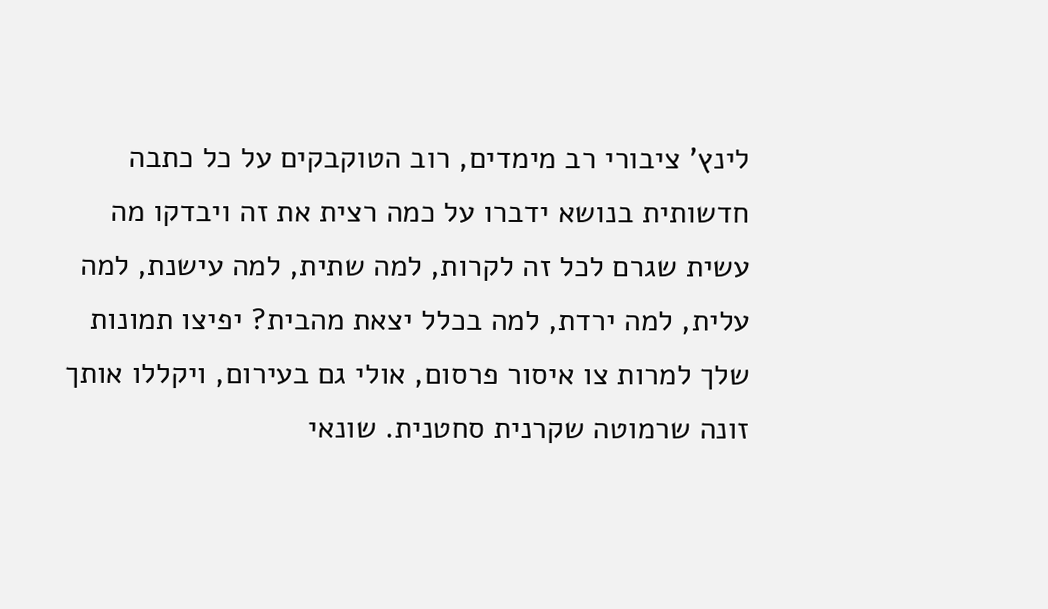לינץ' ציבורי רב מימדים, רוב הטוקבקים על כל כתבה חדשותית בנושא ידברו על כמה רצית את זה ויבדקו מה עשית שגרם לכל זה לקרות, למה שתית, למה עישנת, למה עלית, למה ירדת, למה בכלל יצאת מהבית? יפיצו תמונות שלך למרות צו איסור פרסום, אולי גם בעירום, ויקללו אותך זונה שרמוטה שקרנית סחטנית. שונאי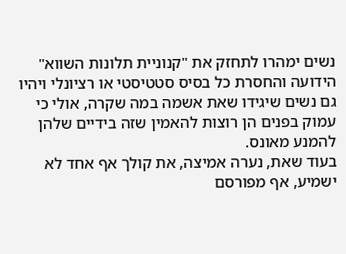נשים ימהרו לתחזק את "קנוניית תלונות השווא" הידועה והחסרת כל בסיס סטטיסטי או רציונלי ויהיו גם נשים שיגידו שאת אשמה במה שקרה, אולי כי עמוק בפנים הן רוצות להאמין שזה בידיים שלהן להמנע מאונס.
בעוד שאת, נערה אמיצה, את קולך אף אחד לא ישמיע, אף מפורסם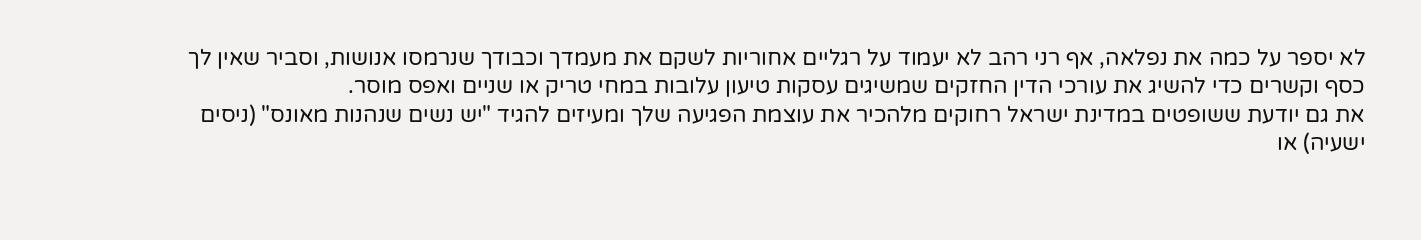לא יספר על כמה את נפלאה, אף רני רהב לא יעמוד על רגליים אחוריות לשקם את מעמדך וכבודך שנרמסו אנושות, וסביר שאין לך כסף וקשרים כדי להשיג את עורכי הדין החזקים שמשיגים עסקות טיעון עלובות במחי טריק או שניים ואפס מוסר.
את גם יודעת ששופטים במדינת ישראל רחוקים מלהכיר את עוצמת הפגיעה שלך ומעיזים להגיד "יש נשים שנהנות מאונס" (ניסים ישעיה) או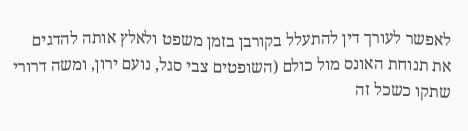לאפשר לעורך דין להתעלל בקורבן בזמן משפט ולאלץ אותה להדגים את תנוחת האונס מול כולם (השופטים צבי סגל, נועם ירון, ומשה דרורי שתקו כשכל זה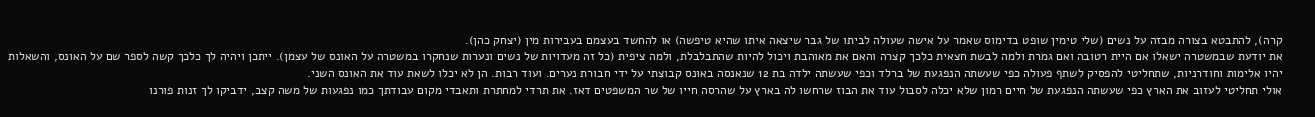קרה), להתבטא בצורה מבזה על נשים (שלי טימין שופט בדימוס שאמר על אישה שעולה לביתו של גבר שיצאה איתו שהיא טיפשה) או להחשד בעצמם בעבירות מין (יצחק כהן).
את יודעת שבמשטרה ישאלו אם היית רטובה ואם גמרת ולמה לבשת חצאית כלכך קצרה והאם את מאוהבת ויכול להיות שהתבלבלת, ולמה ציפית (כל זה מעדויות של נשים ונערות שנחקרו במשטרה על האונס של עצמן). ייתכן ויהיה לך כלכך קשה לספר שם על האונס, והשאלות יהיו אלימות וחודרניות, שתחליטי להפסיק לשתף פעולה כפי שעשתה הנפגעת של ברלד וכפי שעשתה ילדה בת 12 שנאנסה באונס קבוצתי על ידי חבורת נערים. ועוד רבות. הן לא יכלו לשאת עוד את האונס השני.
אולי תחליטי לעזוב את הארץ כפי שעשתה הנפגעת של חיים רמון שלא יכלה לסבול עוד את הבוז שרחשו לה בארץ על שהרסה חייו של שר המשפטים דאז. את תרדי למחתרת ותאבדי מקום עבודתך כמו נפגעות של משה קצב, ידביקו לך זנות פורנו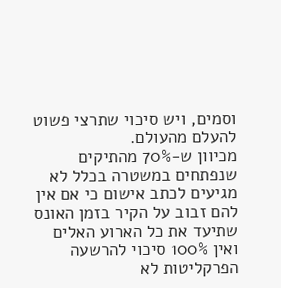וסמים, ויש סיכוי שתרצי פשוט להעלם מהעולם.
מכיוון ש-70% מהתיקים שנפתחים במשטרה בכלל לא מגיעים לכתב אישום כי אם אין להם זבוב על הקיר בזמן האונס שתיעד את כל הארוע האלים ואין 100% סיכוי להרשעה הפרקליטות לא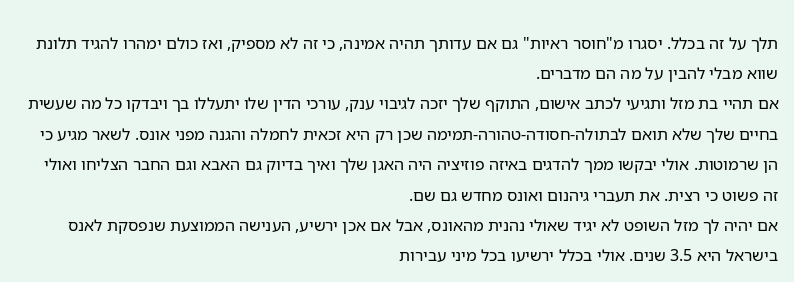תלך על זה בכלל. יסגרו מ"חוסר ראיות" גם אם עדותך תהיה אמינה, כי זה לא מספיק, ואז כולם ימהרו להגיד תלונת שווא מבלי להבין על מה הם מדברים.
אם תהיי בת מזל ותגיעי לכתב אישום, התוקף שלך יזכה לגיבוי ענק, עורכי הדין שלו יתעללו בך ויבדקו כל מה שעשית בחיים שלך שלא תואם לבתולה-חסודה-טהורה-תמימה שכן רק היא זכאית לחמלה והגנה מפני אונס. לשאר מגיע כי הן שרמוטות. אולי יבקשו ממך להדגים באיזה פוזיציה היה האגן שלך ואיך בדיוק גם האבא וגם החבר הצליחו ואולי זה פשוט כי רצית. את תעברי גיהנום ואונס מחדש גם שם.
אם יהיה לך מזל השופט לא יגיד שאולי נהנית מהאונס, אבל אם אכן ירשיע, הענישה הממוצעת שנפסקת לאנס בישראל היא 3.5 שנים. אולי בכלל ירשיעו בכל מיני עבירות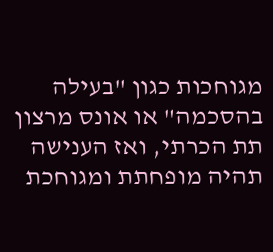מגוחכות כגון "בעילה בהסכמה" או אונס מרצון תת הכרתי, ואז הענישה תהיה מופחתת ומגוחכת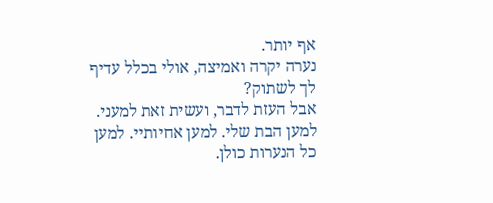אף יותר.
נערה יקרה ואמיצה, אולי בכלל עדיף לך לשתוק?
אבל העזת לדבר, ועשית זאת למעני. למען הבת שלי. למען אחיותיי. למען כל הנערות כולן.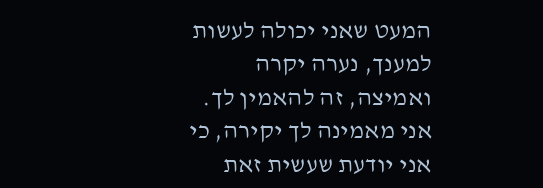המעט שאני יכולה לעשות למענך, נערה יקרה ואמיצה, זה להאמין לך.
אני מאמינה לך יקירה, כי אני יודעת שעשית זאת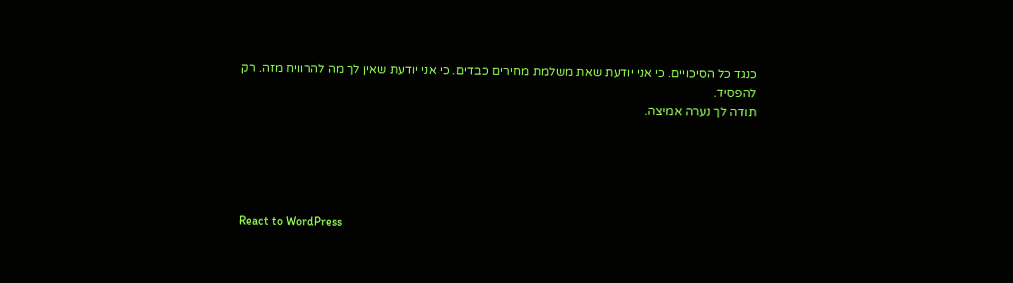כנגד כל הסיכויים. כי אני יודעת שאת משלמת מחירים כבדים. כי אני יודעת שאין לך מה להרוויח מזה. רק להפסיד.
תודה לך נערה אמיצה.





React to WordPress